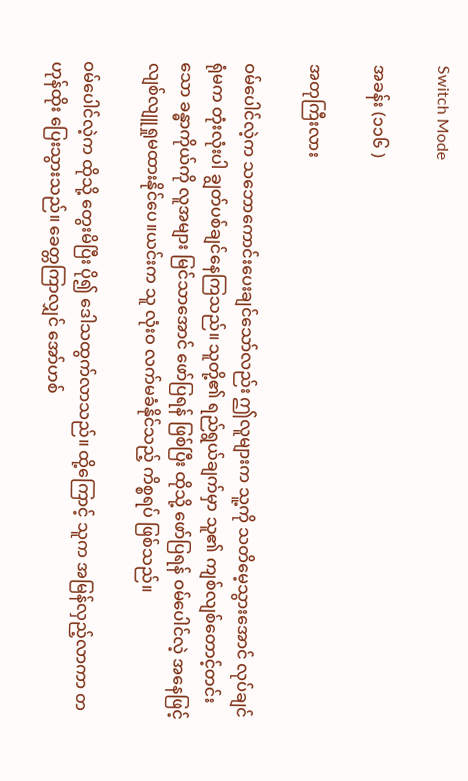Switch Mode

အခန်း (၁၁၆ )

အတုကြီးလား

ဝမ်ပေါင်လဲ့က သဘောကောင်းပေးချင်သော်လည်း ဤလူများက သူ့ကို သတိမေ့သွားအောင် လုပ်ချင်ရုံမက တုံးလုံးပါ ချွတ်ပစ်ချင်နေကြသည်။ သူတို့၏ ရည်ရွယ်ချက်မှာ သူ၏ ကျစ်လျစ်တောင့်တင်းသော ခန္ဓာကိုယ်ကို လူအများ မြင်သာအောင် ဖော်ပြရန် ဖြစ်ပြီး ထိုသို့ ဖော်ပြရန် ဝမ်ပေါင်လဲ့ အနေဖြင့် လျစ်လျူရှုမထားနိုင်ပေ။ယင်းက သူ လုံးဝ လက်မခံနိုင်သည့် ကိစ္စရပ် ဖြစ်သည်။

ဝမ်ပေါင်လဲ့က ထိုသို့ တွေးမိပြီး ပို၍ ဒေါသထွက်လာသည်။ ထို့ကြောင့် သူက အမြန်လှည့်လာကာ တဟုန်ထိုး ပြေးသွားသည်။ ခေတ္တကြာလျှင် အော်ဟစ်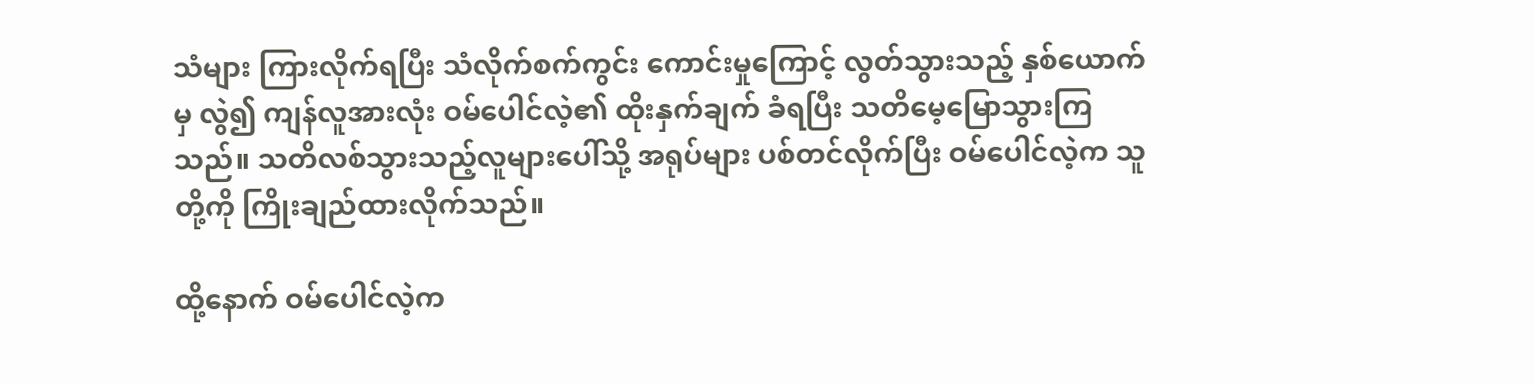သံများ ကြားလိုက်ရပြီး သံလိုက်စက်ကွင်း ကောင်းမှုကြောင့် လွတ်သွားသည့် နှစ်ယောက်မှ လွဲ၍ ကျန်လူအားလုံး ဝမ်ပေါင်လဲ့၏ ထိုးနှက်ချက် ခံရပြီး သတိမေ့မြောသွားကြသည်။ သတိလစ်သွားသည့်လူများ‌ပေါ်သို့ အရုပ်များ ပစ်တင်လိုက်ပြီး ဝမ်ပေါင်လဲ့က သူတို့ကို ကြိုးချည်ထားလိုက်သည်။

ထို့နောက် ဝမ်ပေါင်လဲ့က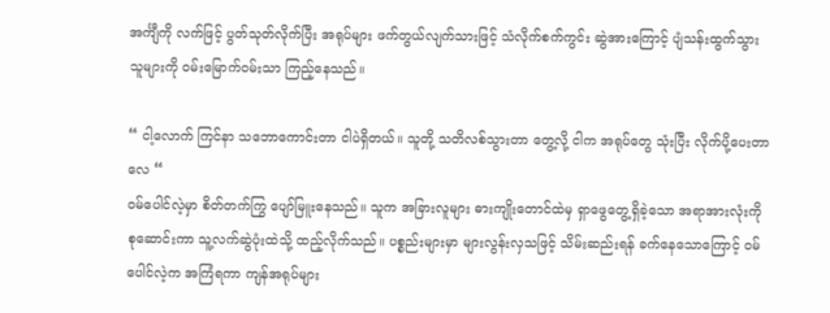အင်္ကျီကို လက်ဖြင့် ပွတ်သုတ်လိုက်ပြီး အရုပ်များ ဖက်တွယ်လျက်သားဖြင့် သံလိုက်စက်ကွင်း ဆွဲအားကြောင့် ပျံသန်းထွက်သွားသူများကို ဝမ်း‌မြောက်ဝမ်းသာ ကြည့်နေသည်။

“ ငါ့လောက် ကြင်နာ သဘောကောင်းတာ ငါပဲရှိတယ်။ သူတို့ သတိလစ်သွားတာ တွေ့လို့ ငါက အရုပ်တွေ သုံးပြီး လိုက်ပို့ပေးတာလေ “
ဝမ်ပေါင်လဲ့မှာ စိတ်တက်ကြွ ပျော်မြူးနေသည်။ သူက အခြားလူများ ဓားကျိုးတောင်ထဲမှ ရှာဖွေတွေ့ရှိခဲ့သော အရာအားလုံးကို စုဆောင်းကာ သူ့လက်ဆွဲပုံးထဲသို့ ထည့်လိုက်သည်။ ပစ္စည်းများမှာ များလွန်းလှသဖြင့် သိမ်းဆည်းရန် ခက်နေသောကြောင့် ဝမ်ပေါင်လဲ့က အကြံရကာ ကျန်အရုပ်များ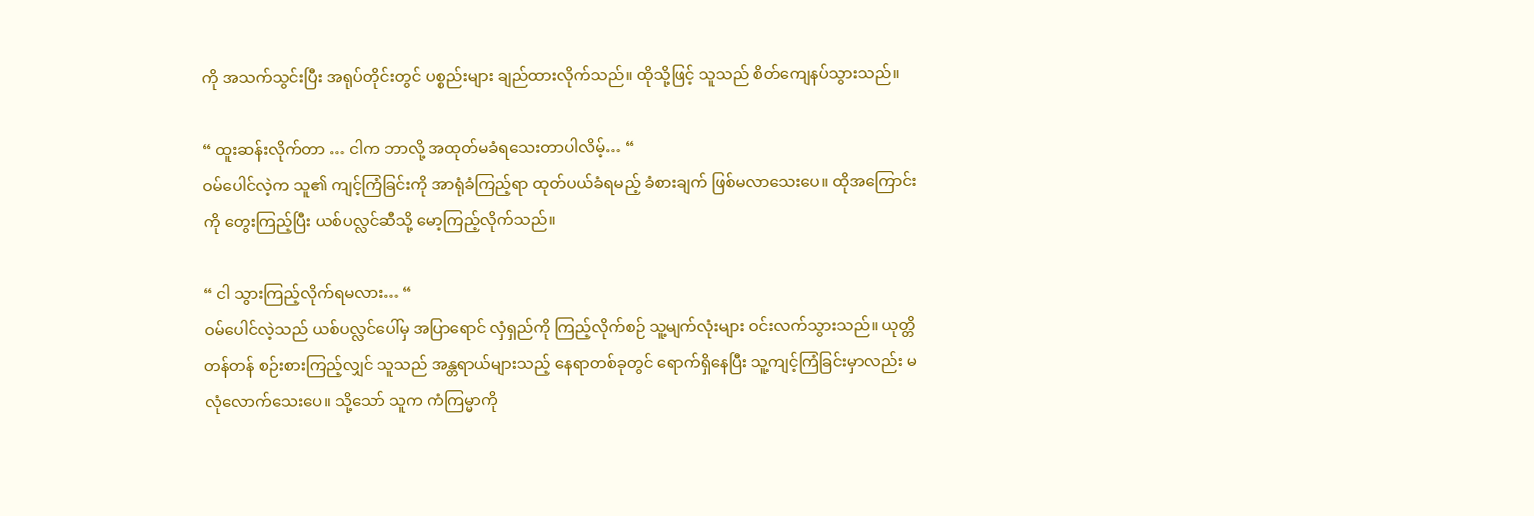ကို အသက်သွင်းပြီး အရုပ်တိုင်းတွင် ပစ္စည်းများ ချည်ထားလိုက်သည်။ ထိုသို့ဖြင့် သူသည် စိတ်ကျေနပ်သွားသည်။

“ ထူးဆန်းလိုက်တာ … ငါက ဘာလို့ အထုတ်မခံရသေးတာပါလိမ့်… “
ဝမ်‌ပေါင်လဲ့က သူ၏ ကျင့်ကြံခြင်းကို အာရုံခံကြည့်ရာ ထုတ်ပယ်ခံရမည့် ခံစားချက် ဖြစ်မလာသေးပေ။ ထိုအကြောင်းကို တွေးကြည့်ပြီး ယစ်ပလ္လင်ဆီသို့ မော့ကြည့်လိုက်သည်။

“ ငါ သွားကြည့်လိုက်ရမလား… “
ဝမ်ပေါင်လဲ့သည် ယစ်ပလ္လင်ပေါ်မှ အပြာရောင် လှံရှည်ကို ကြည့်လိုက်စဉ် သူ့မျက်လုံးများ ဝင်းလက်သွားသည်။ ယုတ္တိတန်တန် စဉ်းစားကြည့်လျှင် သူသည် အန္တရာယ်များသည့် နေရာတစ်ခုတွင် ရောက်ရှိနေပြီး သူ့ကျင့်ကြံခြင်းမှာလည်း မလုံလောက်သေးပေ။ သို့သော် သူက ကံကြမ္မာကို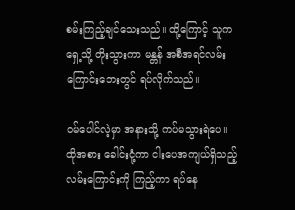စမ်းကြည့်ချင်သေးသည်။ ထို့ကြောင့် သူက ရှေ့သို့ တိုးသွားကာ မန္တန် အစီအရင်လမ်းကြောင်းဘေးတွင် ရပ်လိုက်သည်။

ဝမ်ပေါင်လဲ့မှာ အနားသို့ ကပ်မသွားရဲပေ။ ထိုအစား ခေါင်းငုံ့ကာ ငါးပေအကျယ်ရှိသည့် လမ်းကြောင်းကို ကြည့်ကာ ရပ်နေ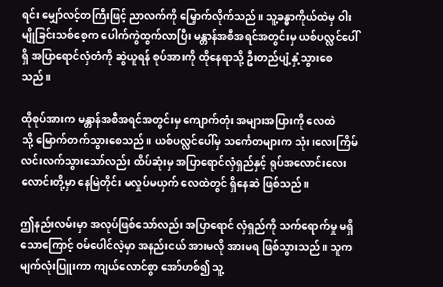ရင်း မျှော်လင့်တကြီးဖြင့် ညာလက်ကို မြှောက်လိုက်သည်။ သူ့ခန္ဓာကိုယ်ထဲမှ ဝါးမျိုခြင်းသစ်စေ့က ပေါက်ကွဲထွက်လာပြီး မန္တာန်အစီအရင်အတွင်းမှ ယစ်ပလ္လင်ပေါ်ရှိ အပြာရောင်လှံတံကို ဆွဲယူရန် စုပ်အားကို ထိုနေရာသို့ ဦးတည်ပျံ့နှံ့သွားစေသည်။

ထိုစုပ်အားက မန္တာန်အစီအရင်အတွင်းမှ ကျောက်တုံး အများအပြားကို လေထဲသို့ ‌မြောက်တက်သွားစေသည်။ ယစ်ပလ္လင်ပေါ်မှ သင်္ကေတများက သုံး၊လေးကြိမ် လင်းလက်သွားသော်လည်း ထိပ်ဆုံးမှ အပြာရောင်လှံရှည်နှင့် ရုပ်အလောင်းလေးလောင်းတို့မှာ နေမြဲတိုင်း မလှုပ်မယှက် လေထဲတွင် ရှိနေဆဲ ဖြစ်သည်။

ဤနည်းလမ်းမှာ အလုပ်ဖြစ်သော်လည်း အပြာရောင် လှံရှည်ကို သက်ရောက်မှု မရှိသောကြောင့် ဝမ်ပေါင်လဲ့မှာ အနည်းငယ် အားမလို အားမရ ဖြစ်သွားသည်။ သူက မျက်လုံးပြူးကာ ကျယ်လောင်စွာ အော်ဟစ်၍ သူ့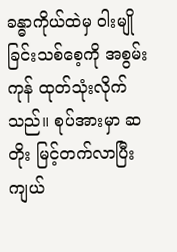ခန္ဓာကိုယ်ထဲမှ ဝါးမျိုခြင်းသစ်စေ့ကို အစွမ်းကုန် ထုတ်သုံးလိုက်သည်။ စုပ်အားမှာ ဆတိုး မြင့်တက်လာပြီး ကျယ်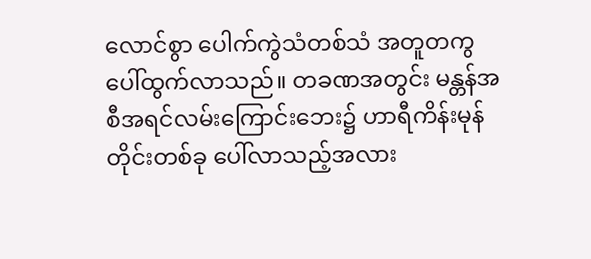လောင်စွာ ပေါက်ကွဲသံတစ်သံ အတူတကွ ပေါ်ထွက်လာသည်။ တခဏအတွင်း မန္တန်အစီအရင်လမ်းကြောင်းဘေး၌ ဟာရီကိန်းမုန်တိုင်းတစ်ခု ပေါ်လာသည့်အလား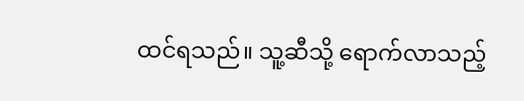ထင်ရသည်။ သူ့ဆီသို့ ရောက်လာသည့်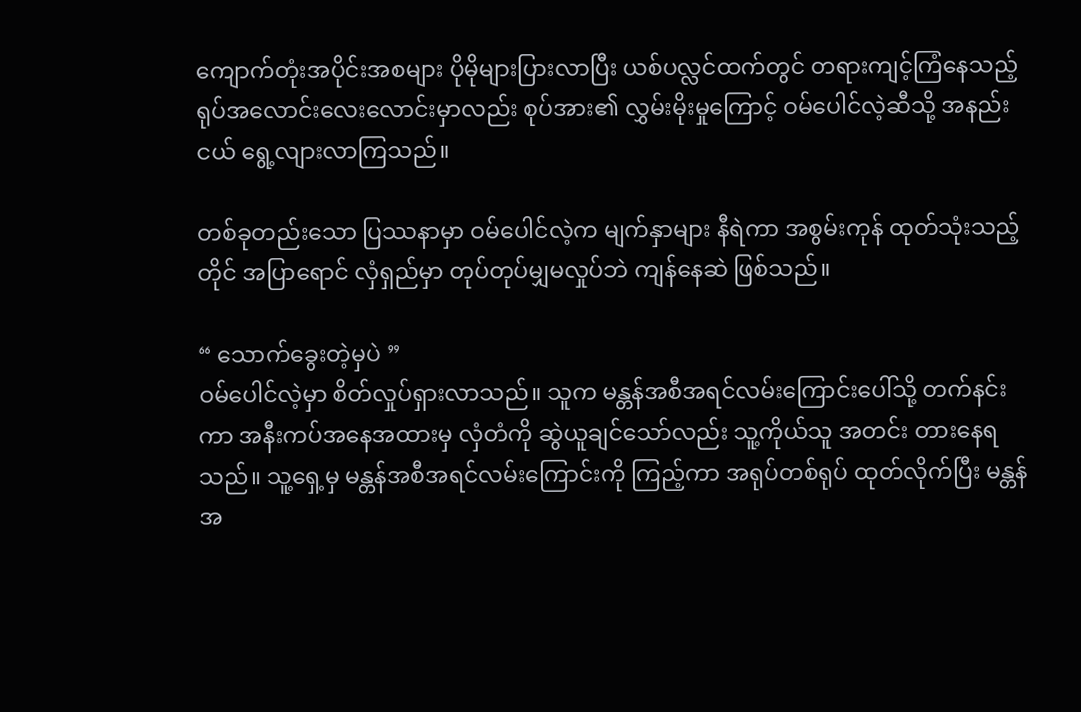ကျောက်တုံးအပိုင်းအစများ ပိုမိုများပြားလာပြီး ယစ်ပလ္လင်ထက်တွင် တရားကျင့်ကြံနေသည့် ရုပ်အလောင်းလေးလောင်းမှာလည်း စုပ်အား၏ လွှမ်းမိုးမှုကြောင့် ဝမ်ပေါင်လဲ့ဆီသို့ အနည်းငယ် ရွေ့လျားလာကြသည်။

တစ်ခုတည်းသော ပြဿနာမှာ ဝမ်ပေါင်လဲ့က မျက်နှာများ နီရဲကာ အစွမ်းကုန် ထုတ်သုံးသည့်တိုင် အပြာရောင် လှံရှည်မှာ တုပ်တုပ်မျှမလှုပ်ဘဲ ကျန်နေဆဲ ဖြစ်သည်။

“ သောက်ခွေးတဲ့မှပဲ ”
ဝမ်ပေါင်လဲ့မှာ စိတ်လှုပ်ရှားလာသည်။ သူက မန္တန်အစီအရင်လမ်းကြောင်းပေါ်သို့ တက်နင်းကာ အနီးကပ်အနေအထားမှ လှံတံကို ဆွဲယူချင်သော်လည်း သူ့ကိုယ်သူ အတင်း တားနေရသည်။ သူ့ရှေ့မှ မန္တန်အစီအရင်လမ်းကြောင်းကို ကြည့်ကာ အရုပ်တစ်ရုပ် ထုတ်လိုက်ပြီး မန္တန်အ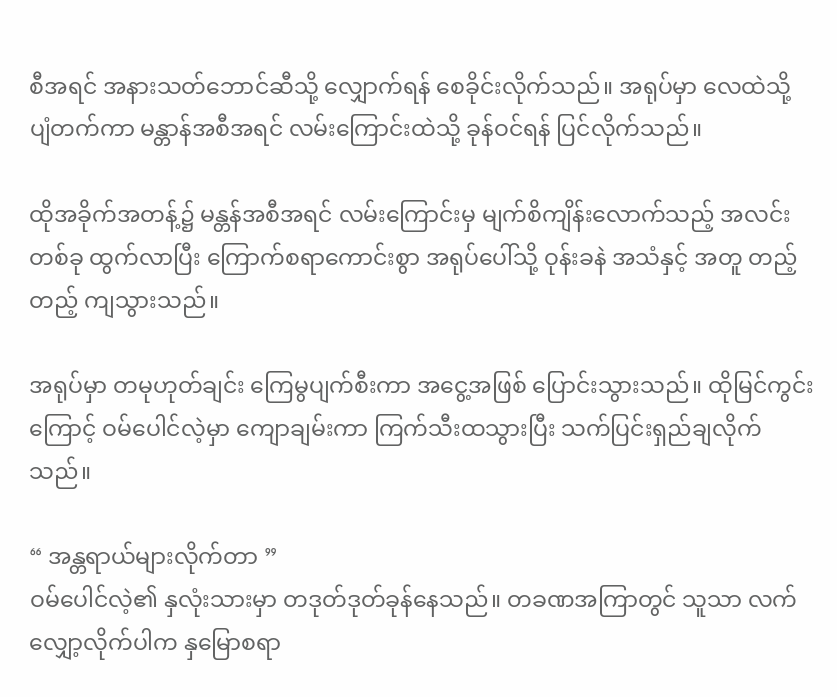စီအရင် အနားသတ်ဘောင်ဆီသို့ လျှောက်ရန် စေခိုင်းလိုက်သည်။ အရုပ်မှာ လေထဲသို့ ပျံတက်ကာ မန္တာန်အစီအရင် လမ်း‌ကြောင်းထဲသို့ ခုန်ဝင်ရန် ပြင်လိုက်သည်။

ထိုအခိုက်အတန့်၌ မန္တန်အစီအရင် လမ်းကြောင်းမှ မျက်စိကျိန်းလောက်သည့် အလင်းတစ်ခု ထွက်လာပြီး ကြောက်စရာကောင်းစွာ အရုပ်ပေါ်သို့ ဝုန်းခနဲ အသံနှင့် အတူ တည့်တည့် ကျသွားသည်။

အရုပ်မှာ တမုဟုတ်ချင်း ကြေမွပျက်စီးကာ အငွေ့အဖြစ် ပြောင်းသွားသည်။ ထိုမြင်ကွင်းကြောင့် ဝမ်ပေါင်လဲ့မှာ ကျောချမ်းကာ ကြက်သီးထသွားပြီး သက်ပြင်းရှည်ချလိုက်သည်။

“ အန္တရာယ်များလိုက်တာ ”
ဝမ်ပေါင်လဲ့၏ နှလုံးသားမှာ တဒုတ်ဒုတ်ခုန်နေသည်။ တခဏအကြာတွင် သူသာ လက်လျှော့လိုက်ပါက နှမြောစရာ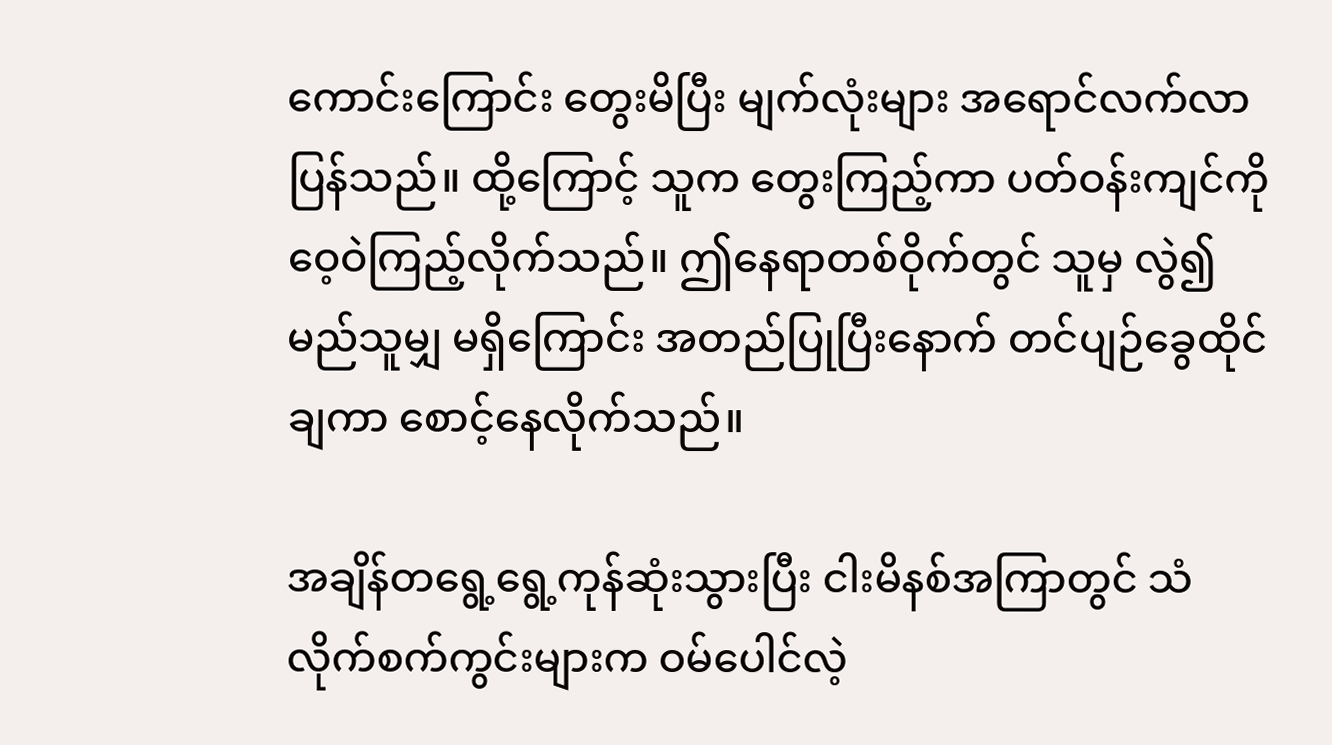ကောင်းကြောင်း တွေးမိပြီး မျက်လုံးများ အရောင်လက်လာပြန်သည်။ ထို့ကြောင့် သူက တွေးကြည့်ကာ ပတ်ဝန်းကျင်ကို ဝေ့ဝဲကြည့်လိုက်သည်။ ဤနေရာတစ်ဝိုက်တွင် သူမှ လွဲ၍ မည်သူမျှ မရှိကြောင်း အတည်ပြုပြီးနောက် တင်ပျဉ်ခွေထိုင်ချကာ စောင့်နေလိုက်သည်။

အချိန်တရွေ့ရွေ့ကုန်ဆုံးသွားပြီး ငါးမိနစ်အကြာတွင် သံလိုက်စက်ကွင်းများက ဝမ်ပေါင်လဲ့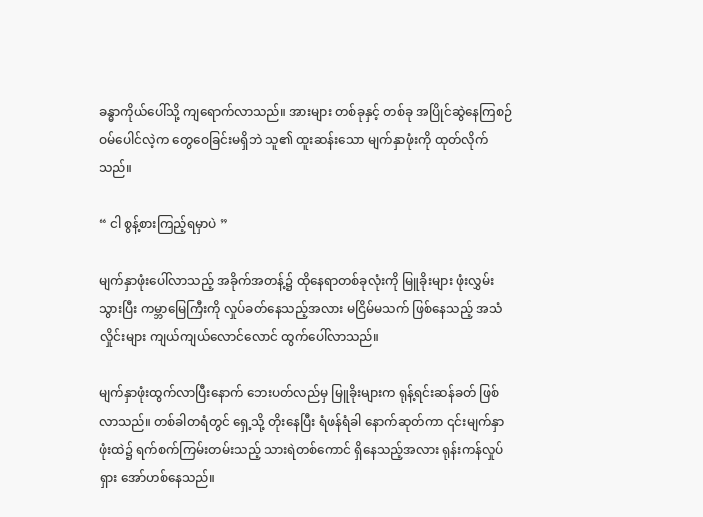ခန္ဓာကိုယ်ပေါ်သို့ ကျရောက်လာသည်။ အားများ တစ်ခုနှင့် တစ်ခု အပြိုင်ဆွဲနေကြစဉ် ဝမ်ပေါင်လဲ့က တွေဝေခြင်းမရှိဘဲ သူ၏ ထူးဆန်းသော မျက်နှာဖုံးကို ထုတ်လိုက်သည်။

“ ငါ စွန့်စားကြည့်ရမှာပဲ ”

မျက်နှာဖုံးပေါ်လာသည့် အခိုက်အတန့်၌ ထိုနေရာတစ်ခုလုံးကို မြူခိုးများ ဖုံးလွှမ်းသွားပြီး ကမ္ဘာမြေကြီးကို လှုပ်ခတ်နေသည့်အလား မငြိမ်မသက် ဖြစ်နေသည့် အသံလှိုင်းများ ကျယ်ကျယ်လောင်လောင် ထွက်ပေါ်လာသည်။

မျက်နှာဖုံးထွက်လာပြီးနောက် ဘေးပတ်လည်မှ မြူခိုးများက ရုန့်ရင်းဆန်ခတ် ဖြစ်လာသည်။ တစ်ခါတရံတွင် ရှေ့သို့ တိုးနေပြီး ရံဖန်ရံခါ နောက်ဆုတ်ကာ ၎င်းမျက်နှာဖုံးထဲ၌ ရက်စက်ကြမ်းတမ်းသည့် သားရဲတစ်ကောင် ရှိနေသည့်အလား ရုန်းကန်လှုပ်ရှား အော်ဟစ်နေသည်။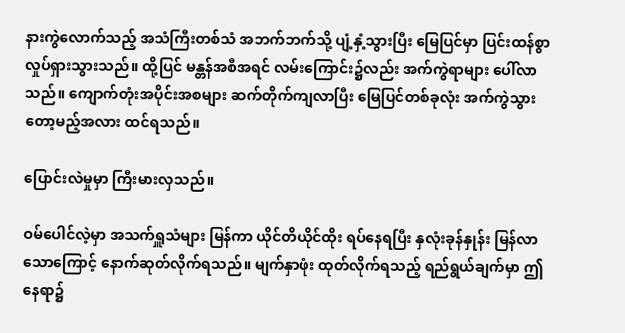နားကွဲလောက်သည့် အသံကြီးတစ်သံ အဘက်ဘက်သို့ ပျံ့နှံ့သွားပြီး မြေပြင်မှာ ပြင်းထန်စွာ လှုပ်ရှားသွားသည်။ ထို့ပြင် မန္တန်အစီအရင် လမ်းကြောင်း၌လည်း အက်ကွဲရာများ ပေါ်လာသည်။ ကျောက်တုံးအပိုင်းအစများ ဆက်တိုက်ကျလာပြီး မြေပြင်တစ်ခုလုံး အက်ကွဲသွားတော့မည့်အလား ထင်ရသည်။

ပြောင်းလဲမှုမှာ ကြီးမားလှသည်။

ဝမ်ပေါင်လဲ့မှာ အသက်ရှူသံများ မြန်ကာ ယိုင်တိယိုင်ထိုး ရပ်နေရပြီး နှလုံးခုန်နှုန်း မြန်လာသောကြောင့် နောက်ဆုတ်လိုက်ရသည်။ မျက်နှာဖုံး ထုတ်လိုက်ရသည့် ရည်ရွယ်ချက်မှာ ဤနေရာ၌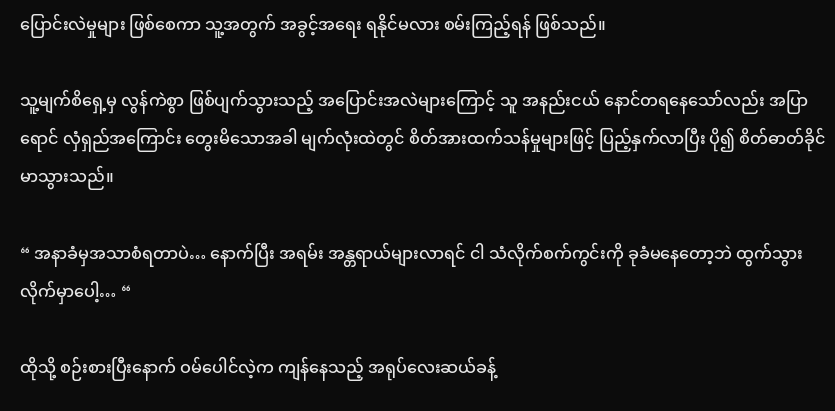ပြောင်းလဲမှုများ ဖြစ်စေကာ သူ့အတွက် အခွင့်အရေး ရနိုင်မလား စမ်းကြည့်ရန် ဖြစ်သည်။

သူ့မျက်စိရှေ့မှ လွန်ကဲစွာ ဖြစ်ပျက်သွားသည့် အပြောင်းအလဲများကြောင့် သူ အနည်းငယ် နောင်တရနေသော်လည်း အပြာရောင် လှံရှည်အကြောင်း တွေးမိသောအခါ မျက်လုံးထဲတွင် စိတ်အားထက်သန်မှုများဖြင့် ပြည့်နှက်လာပြီး ပို၍ စိတ်ဓာတ်ခိုင်မာသွားသည်။

“ အနာခံမှအသာစံရတာပဲ… နောက်ပြီး အရမ်း အန္တရာယ်များလာရင် ငါ သံလိုက်စက်ကွင်းကို ခုခံမနေတော့ဘဲ ထွက်သွားလိုက်မှာပေါ့… “

ထိုသို့ စဉ်းစားပြီးနောက် ဝမ်ပေါင်လဲ့က ကျန်နေသည့် အရုပ်လေးဆယ်ခန့်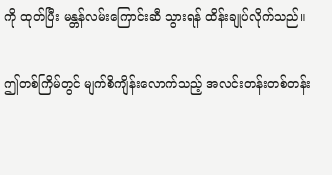ကို ထုတ်ပြီး မန္တန်လမ်းကြောင်းဆီ သွားရန် ထိန်းချုပ်လိုက်သည်။

ဤတစ်ကြိမ်တွင် မျက်စိကျိန်းလောက်သည့် အလင်းတန်းတစ်တန်း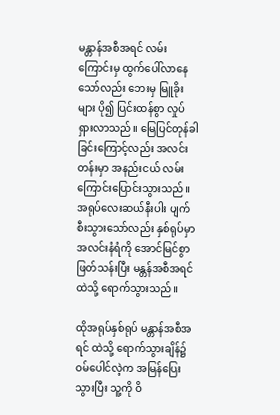မန္တာန်အစီအရင် လမ်းကြောင်းမှ ထွက်ပေါ်လာနေသော်လည်း ဘေးမှ မြူခိုးများ ပို၍ ပြင်းထန်စွာ လှုပ်ရှားလာသည်။ မြေပြင်တုန်ခါခြင်းကြောင့်လည်း အလင်းတန်းမှာ အနည်းငယ် လမ်းကြောင်းပြောင်းသွားသည်။ အရုပ်လေးဆယ်နီးပါး ပျက်စီးသွားသော်လည်း နှစ်ရုပ်မှာ အလင်းနံရံကို အောင်မြင်စွာ ဖြတ်သန်းပြီး မန္တန်အစီအရင်ထဲသို့ ရောက်သွားသည်။

ထိုအရုပ်နှစ်ရုပ် မန္တာန်အစီအရင် ထဲသို့ ရောက်သွားချိန်၌ ဝမ်ပေါင်လဲ့က အမြန်ပြေးသွားပြီး သူ့ကို ဝိ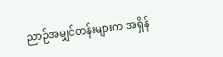ညာဉ်အမျှင်တန်းများက အရှိန်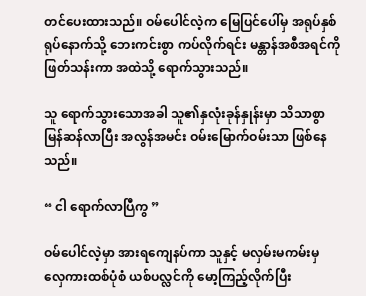တင်ပေးထားသည်။ ဝမ်ပေါင်လဲ့က မြေပြင်ပေါ်မှ အရုပ်နှစ်ရုပ်နောက်သို့ ဘေးကင်းစွာ ကပ်လိုက်ရင်း မန္တာန်အစီအရင်ကို ဖြတ်သန်းကာ အထဲသို့ ရောက်သွားသည်။

သူ ရောက်သွားသောအခါ သူ၏နှလုံးခုန်နှုန်းမှာ သိသာစွာ မြန်ဆန်လာပြီး အလွန်အမင်း ဝမ်းမြောက်ဝမ်းသာ ဖြစ်နေသည်။

“ ငါ ရောက်လာပြီကွ ”

ဝမ်ပေါင်လဲ့မှာ အားရကျေနပ်ကာ သူနှင့် မလှမ်းမကမ်းမှ လှေကားထစ်ပုံစံ ယစ်ပလ္လင်ကို မော့ကြည့်လိုက်ပြီး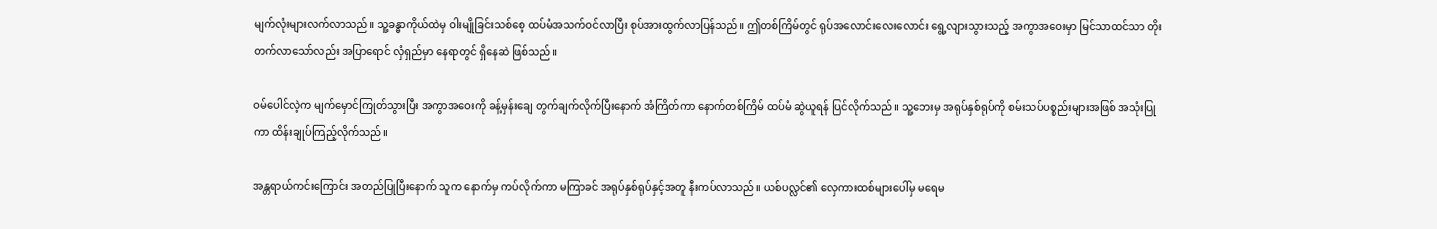မျက်လုံးများလက်လာသည်။ သူ့ခန္ဓာကိုယ်ထဲမှ ဝါးမျိုခြင်းသစ်စေ့ ထပ်မံအသက်ဝင်လာပြီး စုပ်အားထွက်လာပြန်သည်။ ဤတစ်ကြိမ်တွင် ရုပ်အလောင်းလေးလောင်း ရွေ့လျားသွားသည့် အကွာအဝေးမှာ မြင်သာထင်သာ တိုးတက်လာသော်လည်း အပြာရောင် လှံရှည်မှာ နေရာတွင် ရှိနေဆဲ ဖြစ်သည်။

ဝမ်ပေါင်လဲ့က မျက်မှောင်ကြုတ်သွားပြီး အကွာအဝေးကို ခန့်မှန်းချေ တွက်ချက်လိုက်ပြီးနောက် အံကြိတ်ကာ နောက်တစ်ကြိမ် ထပ်မံ ဆွဲယူရန် ပြင်လိုက်သည်။ သူ့ဘေးမှ အရုပ်နှစ်ရုပ်ကို စမ်းသပ်ပစ္စည်းများအဖြစ် အသုံးပြုကာ ထိန်းချုပ်ကြည့်လိုက်သည်။

အန္တရာယ်ကင်းကြောင်း အတည်ပြုပြီးနောက် သူက နောက်မှ ကပ်လိုက်ကာ မကြာခင် အရုပ်နှစ်ရုပ်နှင့်အတူ နီးကပ်လာသည်။ ယစ်ပလ္လင်၏ လှေကားထစ်များပေါ်မှ မရေမ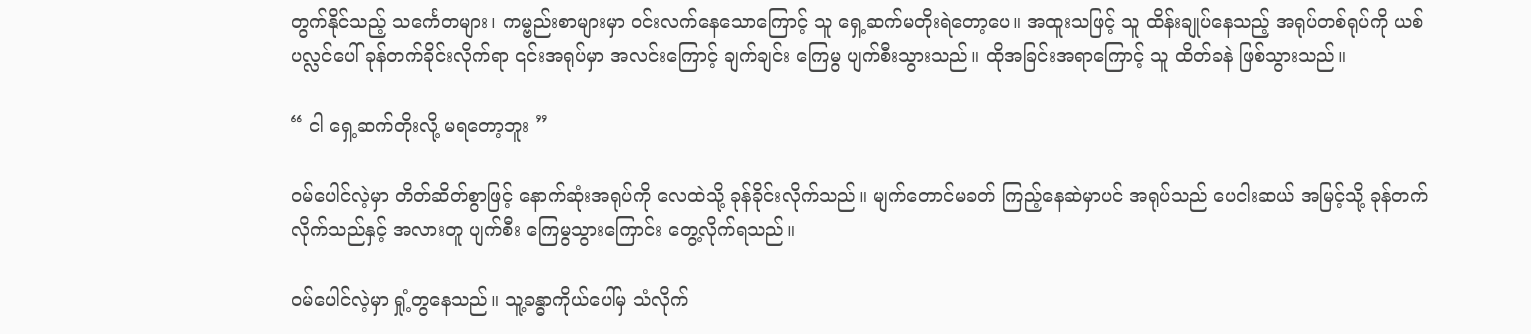တွက်နိုင်သည့် သင်္ကေတများ၊ ကမ္ဗည်းစာများမှာ ဝင်းလက်နေသောကြောင့် သူ ရှေ့ဆက်မတိုးရဲတော့ပေ။ အထူးသဖြင့် သူ ထိန်းချုပ်နေသည့် အရုပ်တစ်ရုပ်ကို ယစ်ပလ္လင်ပေါ် ခုန်တက်ခိုင်းလိုက်ရာ ၎င်းအရုပ်မှာ အလင်းကြောင့် ချက်ချင်း ကြေမွ ပျက်စီးသွားသည်။ ထိုအခြင်းအရာကြောင့် သူ ထိတ်ခနဲ ဖြစ်သွားသည်။

“ ငါ ရှေ့ဆက်တိုးလို့ မရတော့ဘူး ”

ဝမ်ပေါင်လဲ့မှာ တိတ်ဆိတ်စွာဖြင့် နောက်ဆုံးအရုပ်ကို လေထဲသို့ ခုန်ခိုင်းလိုက်သည်။ မျက်တောင်မခတ် ကြည့်နေဆဲမှာပင် အရုပ်သည် ပေငါးဆယ် အမြင့်သို့ ခုန်တက်လိုက်သည်နှင့် အလားတူ ပျက်စီး ကြေမွသွားကြောင်း တွေ့လိုက်ရသည်။

ဝမ်ပေါင်လဲ့မှာ ရှုံ့တွနေသည်။ သူ့ခန္ဓာကိုယ်ပေါ်မှ သံလိုက်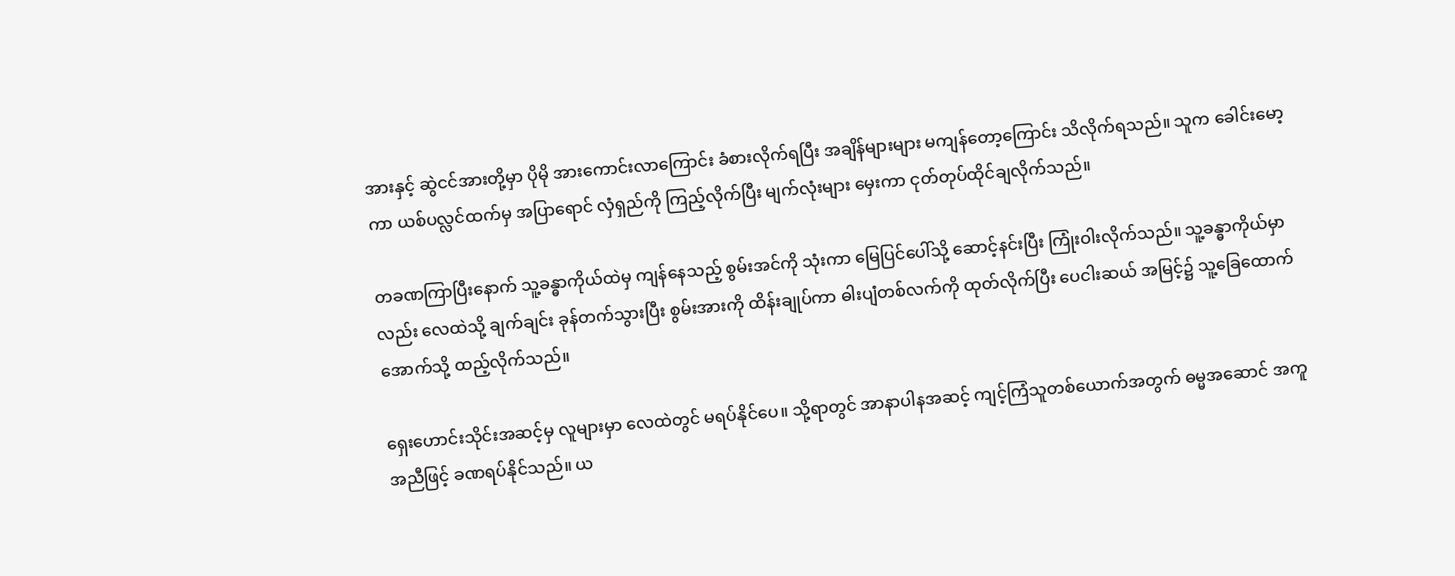အားနှင့် ဆွဲငင်အားတို့မှာ ပိုမို အားကောင်းလာကြောင်း ခံစားလိုက်ရပြီး အချိန်များများ မကျန်တော့ကြောင်း သိလိုက်ရသည်။ သူက ခေါင်းမော့ကာ ယစ်ပလ္လင်ထက်မှ အပြာရောင် လှံရှည်ကို ကြည့်လိုက်ပြီး မျက်လုံးများ မှေးကာ ငုတ်တုပ်ထိုင်ချလိုက်သည်။

တခဏကြာပြီးနောက် သူ့ခန္ဓာကိုယ်ထဲမှ ကျန်နေသည့် စွမ်းအင်ကို သုံးကာ မြေပြင်ပေါ်သို့ ဆောင့်နင်းပြီး ကြုံးဝါးလိုက်သည်။ သူ့ခန္ဓာကိုယ်မှာလည်း လေထဲသို့ ချက်ချင်း ခုန်တက်သွားပြီး စွမ်းအားကို ထိန်းချုပ်ကာ ဓါးပျံတစ်လက်ကို ထုတ်လိုက်ပြီး ပေငါးဆယ် အမြင့်၌ သူ့ခြေထောက်အောက်သို့ ထည့်လိုက်သည်။

ရှေး‌ဟောင်းသိုင်းအဆင့်မှ လူများမှာ လေထဲတွင် မရပ်နိုင်ပေ။ သို့ရာတွင် အာနာပါနအဆင့် ကျင့်ကြံသူတစ်ယောက်အတွက် ဓမ္မအဆောင် အကူအညီဖြင့် ခဏရပ်နိုင်သည်။ ယ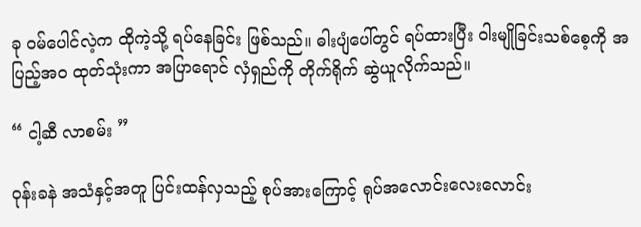ခု ဝမ်ပေါင်လဲ့က ထိုကဲ့သို့ ရပ်နေခြင်း ဖြစ်သည်။ ဓါးပျံပေါ်တွင် ရပ်ထားပြီး ဝါးမျိုခြင်းသစ်စေ့ကို အပြည့်အဝ ထုတ်သုံးကာ အပြာရောင် လှံရှည်ကို တိုက်ရိုက် ဆွဲယူလိုက်သည်။

“ ငါ့ဆီ လာစမ်း ”

ဝုန်းခနဲ အသံနှင့်အတူ ပြင်းထန်လှသည့် စုပ်အားကြောင့် ရုပ်အလောင်းလေးလောင်း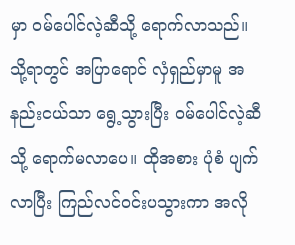မှာ ဝမ်ပေါင်လဲ့ဆီသို့ ရောက်လာသည်။ သို့ရာတွင် အပြာရောင် လှံရှည်မှာမူ အနည်းငယ်သာ ရွေ့သွားပြီး ဝမ်ပေါင်လဲ့ဆီသို့ ရောက်မလာပေ။ ထိုအစား ပုံစံ ပျက်လာပြီး ကြည်လင်ဝင်းပသွားကာ အလို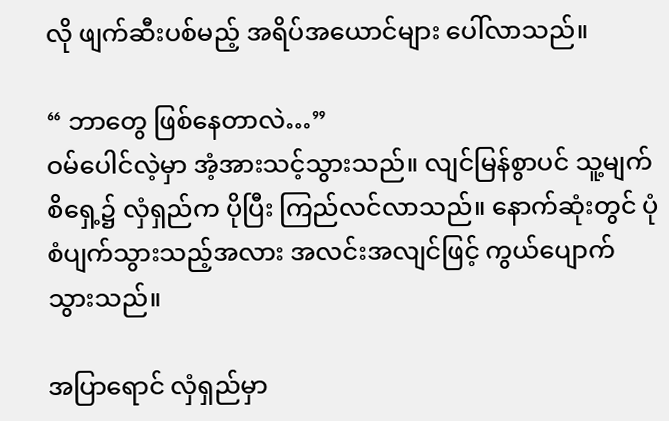လို ဖျက်ဆီးပစ်မည့် အရိပ်အ‌ယောင်များ ပေါ်လာသည်။

“ ဘာတွေ ဖြစ်နေတာလဲ…”
ဝမ်ပေါင်လဲ့မှာ အံ့အားသင့်သွားသည်။ လျင်မြန်စွာပင် သူ့မျက်စိရှေ့၌ လှံရှည်က ပိုပြီး ကြည်လင်လာသည်။ နောက်ဆုံးတွင် ပုံစံပျက်သွားသည့်အလား အလင်းအလျင်ဖြင့် ‌ကွယ်ပျောက်သွားသည်။

အပြာရောင် လှံရှည်မှာ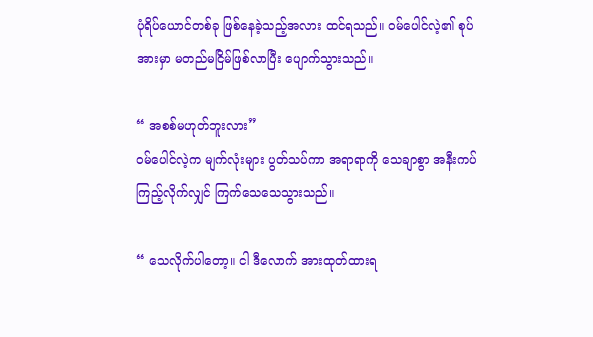ပုံရိပ်ယောင်တစ်ခု ဖြစ်နေခဲ့သည့်အလား ထင်ရသည်။ ဝမ်ပေါင်လဲ့၏ စုပ်အားမှာ မတည်မငြိမ်ဖြစ်လာပြီး ပျောက်သွားသည်။

“ အစစ်မဟုတ်ဘူးလား”
ဝမ်ပေါင်လဲ့က မျက်လုံးများ ပွတ်သပ်ကာ အရာရာကို သေချာစွာ အနီးကပ်ကြည့်လိုက်လျှင် ကြက်သေသေသွားသည်။

“ သေလိုက်ပါတော့။ ငါ ဒီလောက် အားထုတ်ထားရ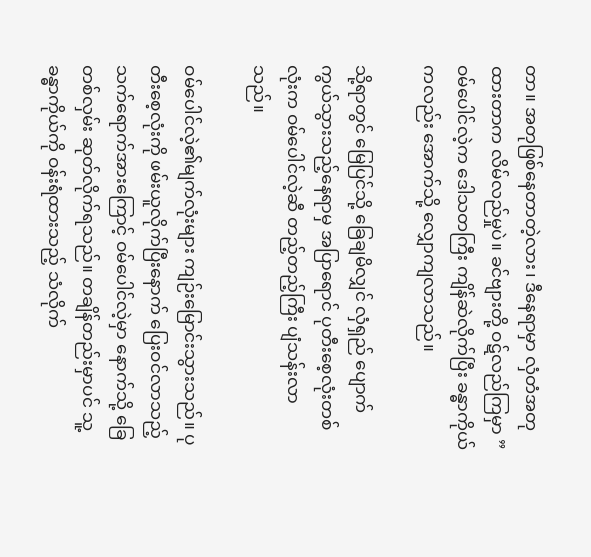တာ။ အတုဖြစ်နေတာတဲ့လား၊ ဒီနေရာမှာ လှံတံအတုထားတာက လိမ်လည်မှုပဲ။ ခင်ဗျားတို့ ဝဋ်လည်ကြမှာ ”
ဝမ်ပေါင်လဲ့က ဒေါသတကြီး ကျိန်ဆဲလိုက်ပြီး ခန္ဓာကိုယ်ကလည်း အောက်သို့ လျှောကျလာသည်။

သို့ရာတွင် မြေပြင်သို့ ခြေချမိလျှင် လှံရှည် ပျောက်ကွယ်သွားသည့်နေရာမှ အပြာရောင် ပုတီးစေ့လုံးတစ်လုံးက ဝမ်ပေါင်လဲ့ဆီ တည့်တည့်ကြီး ပျံသန်းလာသည်။

ဝမ်ပေါင်လဲ့၏မျက်လုံးများ ကျဉ်းမြောင်းသွားသည်။ ပုတီးစေ့လုံးကို ဖမ်းယူလိုက်ပြီးနောက် ပြေးဝင်လာသည့် သက်ရောက်အားကြောင့် ဝမ်ပေါင်လဲ့မှာ နောက်သို့ ခြေတစ်လှမ်း ဆုတ်လိုက်ရသည်။ တချိန်တည်းမှာပင် သူ့ခန္ဓာကိုယ်ကို ဝန်းရံထားသည့် သံလိုက်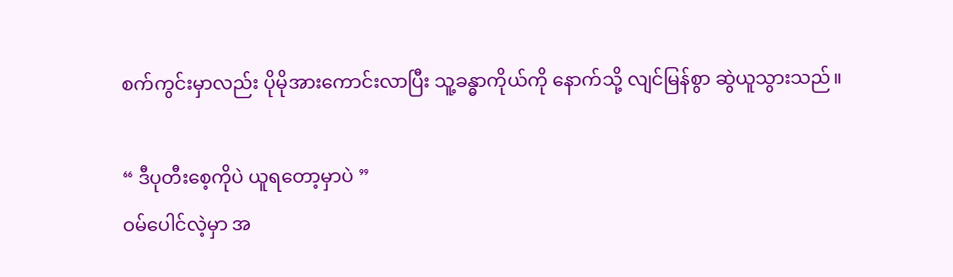စက်ကွင်းမှာလည်း ပိုမိုအားကောင်းလာပြီး သူ့ခန္ဓာကိုယ်ကို နောက်သို့ လျင်မြန်စွာ ဆွဲယူသွားသည်။

“ ဒီပုတီးစေ့ကိုပဲ ယူရတော့မှာပဲ ”
ဝမ်ပေါင်လဲ့မှာ အ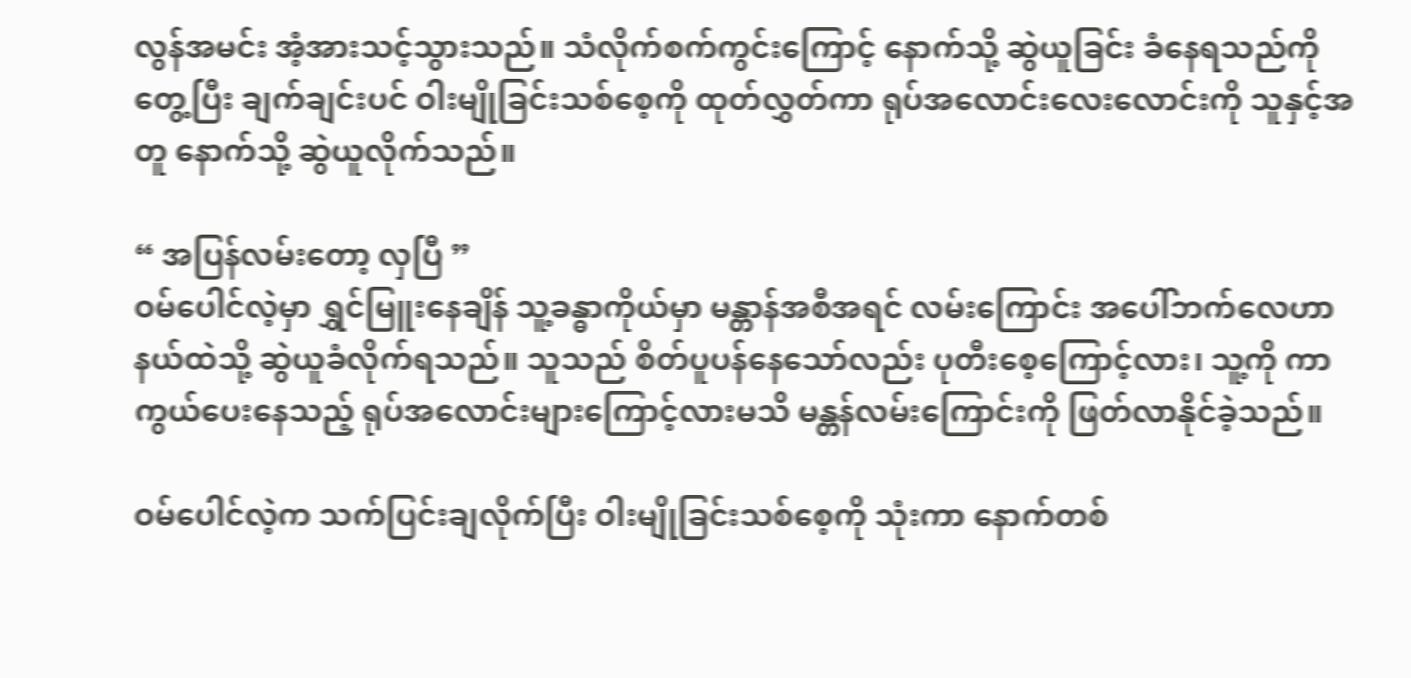လွန်အမင်း အံ့အားသင့်သွားသည်။ သံလိုက်စက်ကွင်းကြောင့် နောက်သို့ ဆွဲယူခြင်း ခံနေရသည်ကို တွေ့ပြီး ချက်ချင်းပင် ဝါးမျိုခြင်းသစ်စေ့ကို ထုတ်လွှတ်ကာ ရုပ်အလောင်းလေးလောင်းကို သူနှင့်အတူ နောက်သို့ ဆွဲယူလိုက်သည်။

“ အပြန်လမ်းတော့ လှပြီ ”
ဝမ်ပေါင်လဲ့မှာ ရွှင်မြူးနေချိန် သူ့ခန္ဓာကိုယ်မှာ မန္တာန်အစီအရင် လမ်းကြောင်း အပေါ်ဘက်လေဟာနယ်ထဲသို့ ဆွဲယူခံလိုက်ရသည်။ သူသည် စိတ်ပူပန်နေသော်လည်း ပုတီးစေ့ကြောင့်လား၊ သူ့ကို ကာကွယ်ပေးနေသည့် ရုပ်အလောင်းများကြောင့်လားမသိ မန္တန်လမ်းကြောင်းကို ဖြတ်လာနိုင်ခဲ့သည်။

ဝမ်ပေါင်လဲ့က သက်ပြင်းချလိုက်ပြီး ဝါးမျိုခြင်းသစ်စေ့ကို သုံးကာ နောက်တစ်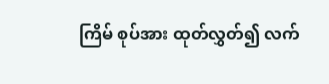ကြိမ် စုပ်အား ထုတ်လွှတ်၍ လက်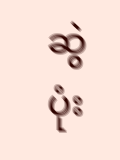ဆွဲပုံး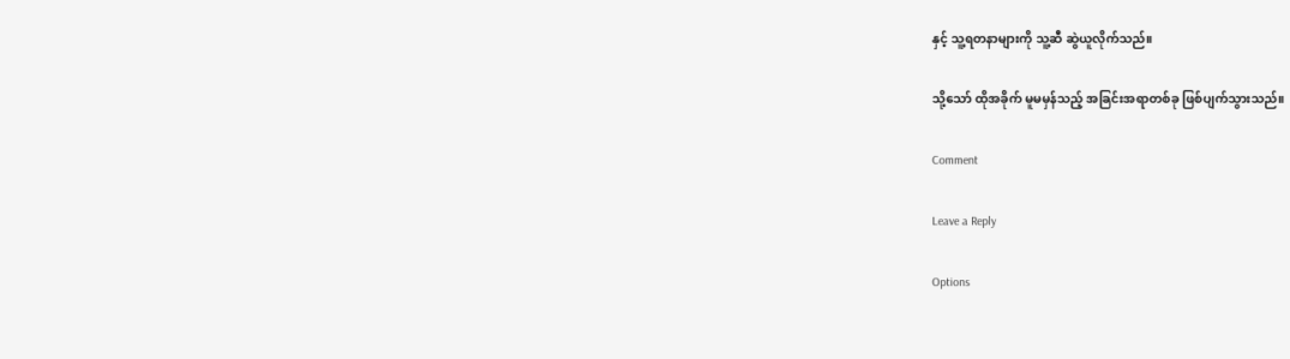နှင့် သူ့ရတနာများကို သူ့ဆီ ဆွဲယူလိုက်သည်။

သို့သော် ထိုအခိုက် မူမမှန်သည့် အခြင်းအရာတစ်ခု ဖြစ်ပျက်သွားသည်။

Comment

Leave a Reply

Options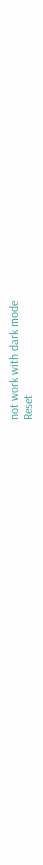not work with dark mode
Reset